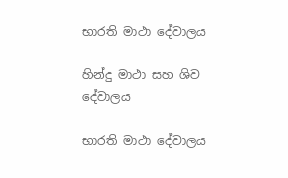භාරති මාථා දේවාලය

හින්දු මාථා සහ ශිව දේවාලය

භාරති මාථා දේවාලය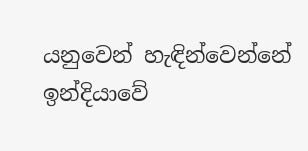යනුවෙන් හැඳින්වෙන්නේ ඉන්දියාවේ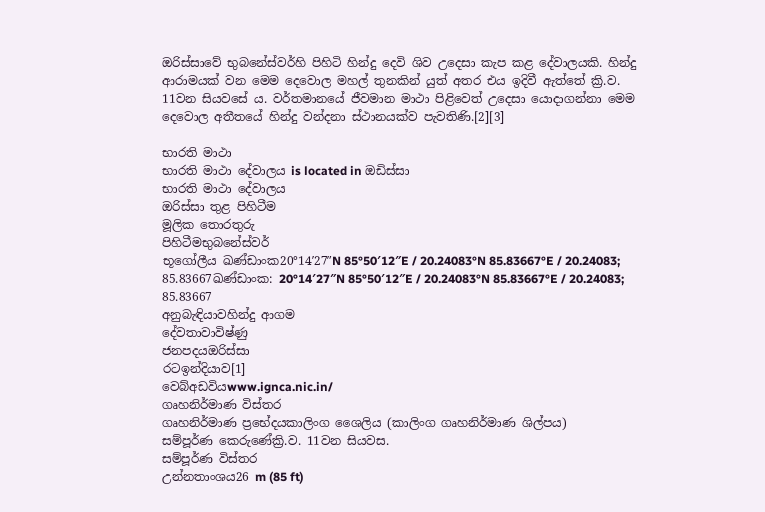ඔරිස්සාවේ භුබනේස්වර්හි පිහිටි හින්දු දෙවි ශිව උදෙසා කැප කළ දේවාලයකි. හින්දු ආරාමයක් වන මෙම දෙවොල මහල් තුනකින් යුත් අතර එය ඉදිවී ඇත්තේ ක්‍රි.ව. 11වන සියවසේ ය. වර්තමානයේ ජීවමාන මාථා පිළිවෙත් උදෙසා යොදාගන්නා මෙම දෙවොල අතීතයේ හින්දු වන්දනා ස්ථානයක්ව පැවතිණි.[2][3]

භාරති මාථා
භාරති මාථා දේවාලය is located in ඔඩිස්සා
භාරති මාථා දේවාලය
ඔරිස්සා තුළ පිහිටීම
මූලික තොරතුරු
පිහිටීමභුබනේස්වර්
භූගෝලීය ඛණ්ඩාංක20°14′27″N 85°50′12″E / 20.24083°N 85.83667°E / 20.24083; 85.83667ඛණ්ඩාංක: 20°14′27″N 85°50′12″E / 20.24083°N 85.83667°E / 20.24083; 85.83667
අනුබැඳියාවහින්දු ආගම
දේවතාවාවිෂ්ණු
ජනපදයඔරිස්සා
රටඉන්දියාව[1]
වෙබ්අඩවියwww.ignca.nic.in/
ගෘහනිර්මාණ විස්තර
ගෘහනිර්මාණ ප්‍රභේදයකාලිංග ශෛලිය (කාලිංග ගෘහනිර්මාණ ශිල්පය)
සම්පූර්ණ කෙරුණේක්‍රි.ව. 11වන සියවස.
සම්පූර්ණ විස්තර
උන්නතාංශය26 m (85 ft)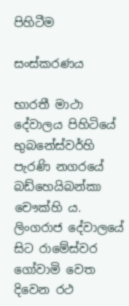පිහිටීම

සංස්කරණය

භාරතී මාථා දේවාලය පිහිටියේ භුබනේස්වර්හි පැරණි නගරයේ බඩ්හෙයිබන්කා චෞක්හි ය. ලිංගරාජ දේවාලයේ සිට රාමේස්වර ගෝවාමි වෙත දිවෙන රථ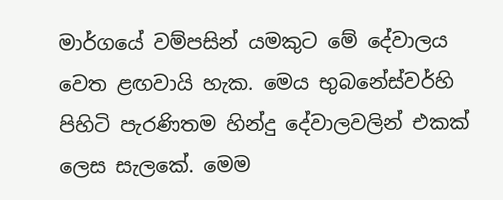මාර්ගයේ වම්පසින් යමකුට මේ දේවාලය වෙත ළඟවායි හැක. මෙය භුබනේස්වර්හි පිහිටි පැරණිතම හින්දු දේවාලවලින් එකක් ලෙස සැලකේ. මෙම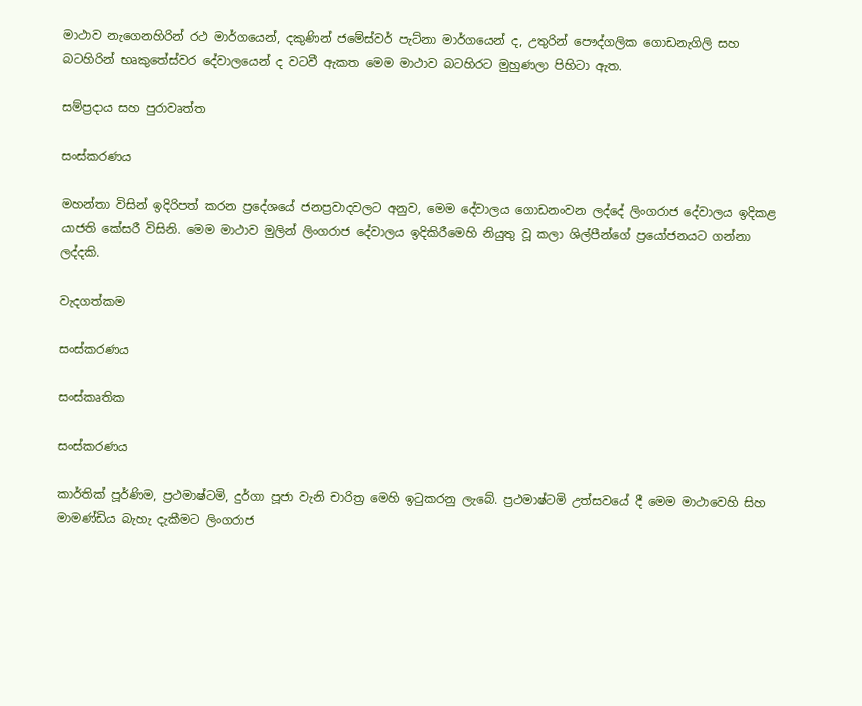මාථාව නැගෙනහිරින් රථ මාර්ගයෙන්, දකුණින් ජමේස්වර් පැට්නා මාර්ගයෙන් ද, උතුරින් පෞද්ගලික ගොඩනැගිලි සහ බටහිරින් භෘකුතේස්වර දේවාලයෙන් ද වටවී ඇකත මෙම මාථාව බටහිරට මුහුණලා පිහිටා ඇත.

සම්ප්‍රදාය සහ පුරාවෘත්ත

සංස්කරණය

මහන්තා විසින් ඉදිරිපත් කරන ප්‍රදේශයේ ජනප්‍රවාදවලට අනුව, මෙම දේවාලය ගොඩනංවන ලද්දේ ලිංගරාජ දේවාලය ඉදිකළ යාජති කේසරී විසිනි. මෙම මාථාව මුලින් ලිංගරාජ දේවාලය ඉදිකිරීමෙහි නියුතු වූ කලා ශිල්පීන්ගේ ප්‍රයෝජනයට ගන්නා ලද්දකි.

වැදගත්කම

සංස්කරණය

සංස්කෘතික

සංස්කරණය

කාර්තික් පූර්ණිම, ප්‍රථමාෂ්ටමි, දුර්ගා පූජා වැනි චාරිත්‍ර මෙහි ඉටුකරනු ලැබේ. ප්‍රථමාෂ්ටමි උත්සවයේ දී මෙම මාථාවෙහි සිහ මාමණ්ඩිය බැහැ දැකීමට ලිංගරාජ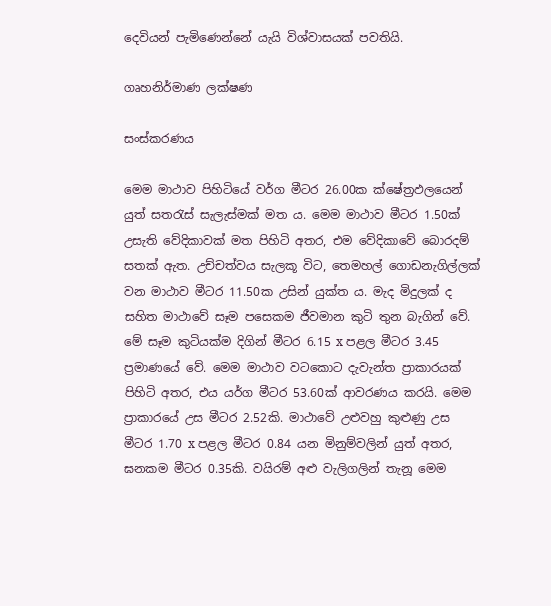දෙවියන් පැමිණෙන්නේ යැයි විශ්වාසයක් පවතියි.

ගෘහනිර්මාණ ලක්ෂණ

සංස්කරණය

මෙම මාථාව පිහිටියේ වර්ග මීටර 26.00ක ක්ෂේත්‍රඵලයෙන් යුත් සතරැස් සැලැස්මක් මත ය. මෙම මාථාව මීටර 1.50ක් උසැති වේදිකාවක් මත පිහිටි අතර, එම වේදිකාවේ බොරදම් සතක් ඇත. උච්චත්වය සැලකූ විට, තෙමහල් ගොඩනැගිල්ලක් වන මාථාව මීටර 11.50ක උසින් යුක්ත ය. මැද මිදුලක් ද සහිත මාථාවේ සෑම පසෙකම ජීවමාන කුටි තුන බැගින් වේ. මේ සෑම කුටියක්ම දිගින් මීටර 6.15 x පළල මීටර 3.45 ප්‍රමාණයේ වේ. මෙම මාථාව වටකොට දැවැන්ත ප්‍රාකාරයක් පිහිටි අතර, එය යර්ග මීටර 53.60ක් ආවරණය කරයි. මෙම ප්‍රාකාරයේ උස මීටර 2.52කි. මාථාවේ උළුවහු කුළුණු උස මීටර 1.70 x පළල මීටර 0.84 යන මිනුම්වලින් යුත් අතර, ඝනකම මීටර 0.35කි. වයිරම් අළු වැලිගලින් තැනූ මෙම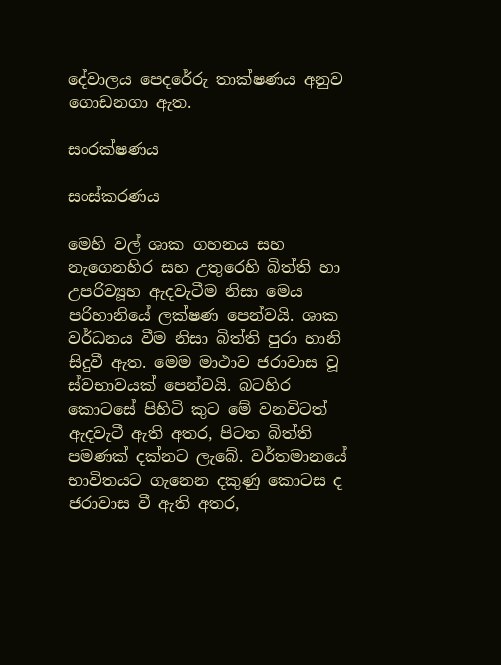දේවාලය පෙදරේරු තාක්ෂණය අනුව ගොඩනගා ඇත.

සංරක්ෂණය

සංස්කරණය

මෙහි වල් ශාක ගහනය සහ නැගෙනහිර සහ උතුරෙහි බිත්ති හා උපරිව්‍යූහ ඇදවැටීම නිසා මෙය පරිහානියේ ලක්ෂණ පෙන්වයි. ශාක වර්ධනය වීම නිසා බිත්ති පුරා හානි සිදුවී ඇත. මෙම මාථාව ජරාවාස වූ ස්වභාවයක් පෙන්වයි. බටහිර කොටසේ පිහිටි කුට මේ වනවිටත් ඇදවැටී ඇති අතර, පිටත බිත්ති පමණක් දක්නට ලැබේ. වර්තමානයේ භාවිතයට ගැනෙන දකුණු කොටස ද ජරාවාස වී ඇති අතර,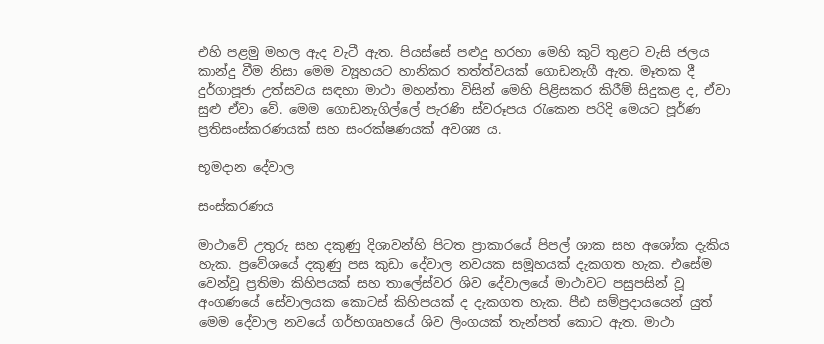එහි පළමු මහල ඇද වැටී ඇත. පියස්සේ පළුදු හරහා මෙහි කුටි තුළට වැසි ජලය කාන්දු වීම නිසා මෙම ව්‍යූහයට හානිකර තත්ත්වයක් ගොඩනැගී ඇත. මෑතක දී දුර්ගාපූජා උත්සවය සඳහා මාථා මහන්තා විසින් මෙහි පිළිසකර කිරීම් සිදුකළ ද, ඒවා සුළු ඒවා වේ. මෙම ගොඩනැගිල්ලේ පැරණි ස්වරූපය රැකෙන පරිදි මෙයට පූර්ණ ප්‍රතිසංස්කරණයක් සහ සංරක්ෂණයක් අවශ්‍ය ය.

භූමදාන දේවාල

සංස්කරණය

මාථාවේ උතුරු සහ දකුණු දිශාවන්හි පිටත ප්‍රාකාරයේ පිපල් ශාක සහ අශෝක දැකිය හැක. ප්‍රවේශයේ දකුණු පස කුඩා දේවාල නවයක සමූහයක් දැකගත හැක. එසේම වෙන්වූ ප්‍රතිමා කිහිපයක් සහ තාලේස්වර ශිව දේවාලයේ මාථාවට පසුපසින් වූ අංගණයේ සේවාලයක කොටස් කිහිපයක් ද දැකගත හැක. පීඪ සම්ප්‍රදායයෙන් යුත් මෙම දේවාල නවයේ ගර්භගෘහයේ ශිව ලිංගයක් තැන්පත් කොට ඇත. මාථා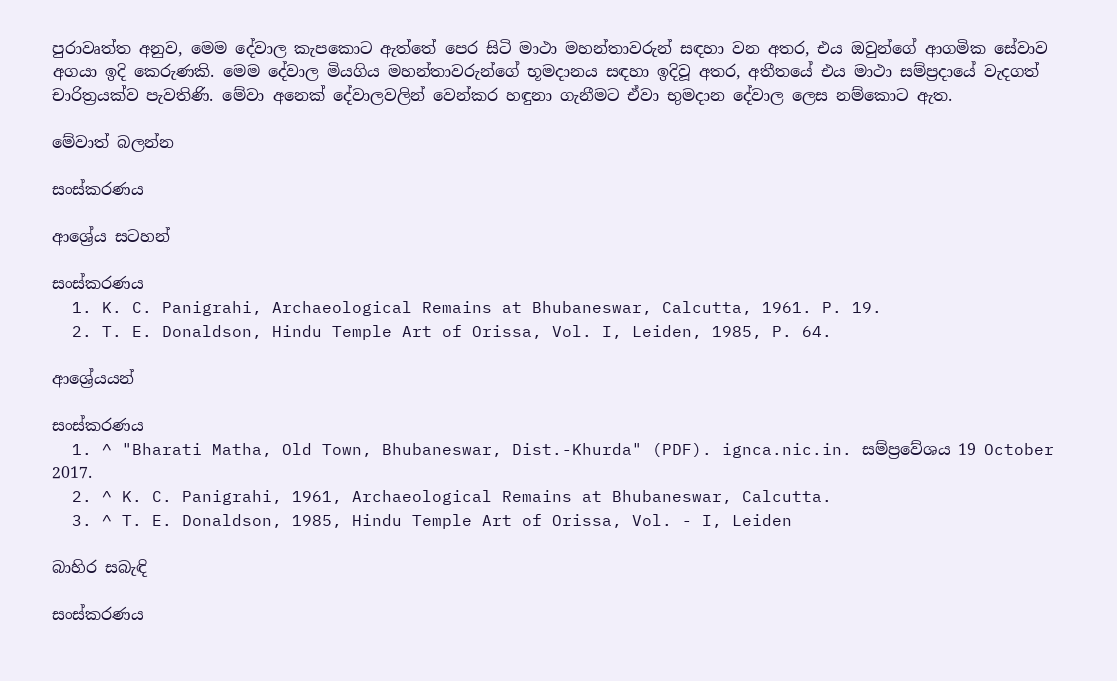පුරාවෘත්ත අනුව, මෙම දේවාල කැපකොට ඇත්තේ පෙර සිටි මාථා මහන්තාවරුන් සඳහා වන අතර, එය ඔවුන්ගේ ආගමික සේවාව අගයා ඉදි‍ කෙරුණකි. මෙම දේවාල මියගිය මහන්තාවරුන්ගේ භූමදානය සඳහා ඉදිවූ අතර, අතීතයේ එය මාථා සම්ප්‍රදායේ වැදගත් චාරිත්‍රයක්ව පැවතිණි. මේවා ‍අනෙක් දේවාලවලින් වෙන්කර හඳුනා ගැනීමට ඒවා භුමදාන දේවාල ලෙස නම්කොට ඇත.

මේවාත් බලන්න

සංස්කරණය

ආශ්‍රේය සටහන්

සංස්කරණය
  1. K. C. Panigrahi, Archaeological Remains at Bhubaneswar, Calcutta, 1961. P. 19.
  2. T. E. Donaldson, Hindu Temple Art of Orissa, Vol. I, Leiden, 1985, P. 64.

ආශ්‍රේයයන්

සංස්කරණය
  1. ^ "Bharati Matha, Old Town, Bhubaneswar, Dist.-Khurda" (PDF). ignca.nic.in. සම්ප්‍රවේශය 19 October 2017.
  2. ^ K. C. Panigrahi, 1961, Archaeological Remains at Bhubaneswar, Calcutta.
  3. ^ T. E. Donaldson, 1985, Hindu Temple Art of Orissa, Vol. - I, Leiden

බාහිර සබැඳි

සංස්කරණය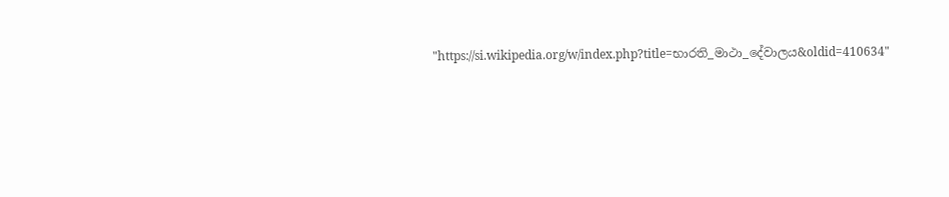"https://si.wikipedia.org/w/index.php?title=භාරති_මාථා_දේවාලය&oldid=410634"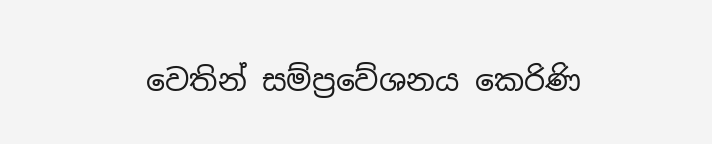වෙතින් සම්ප්‍රවේශනය කෙරිණි